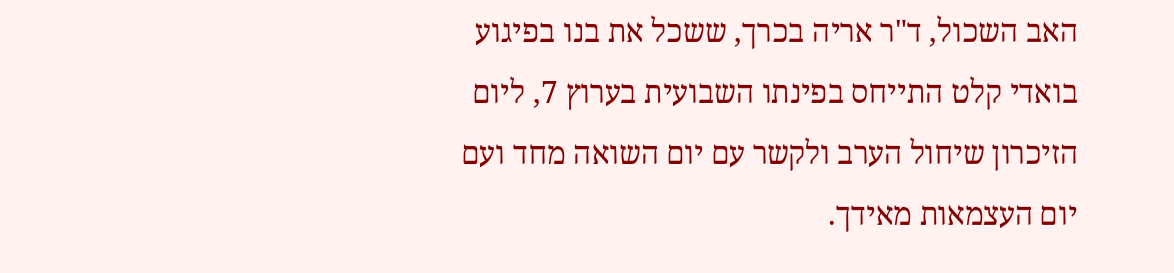האב השכול, ד"ר אריה בכרך, ששכל את בנו בפיגוע בואדי קלט התייחס בפינתו השבועית בערוץ 7, ליום הזיכרון שיחול הערב ולקשר עם יום השואה מחד ועם יום העצמאות מאידך.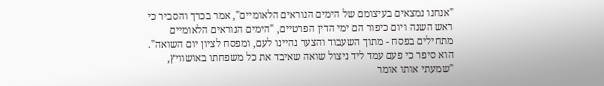"אנחנו נמצאים בעיצומם של הימים הנוראים הלאומיים", אמר בכרך והסביר כי ראש השנה ויום כיפור הם ימי הדין הפרטיים, "הימים הנוראים הלאומיים מתחילים בפסח - מתוך השעבוד והצער נהיינו לעם, ומפסח לציון יום השואה".
הוא סיפר כי פעם עמד ליד ניצול שואה שאיבד את כל משפחתו באושוויץ, "שמעתי אותו אומר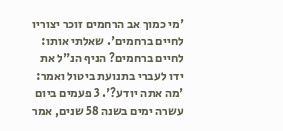'מי כמוך אב הרחמים זוכר יצוריו לחיים ברחמים'. שאלתי אותו: לחיים ברחמים? הניף הנ"ל את ידו לעברי בתנועת ביטול ואמר: 'מה אתה יודע?'. 3 פעמים ביום עשרה ימים בשנה 58 שנים, אמר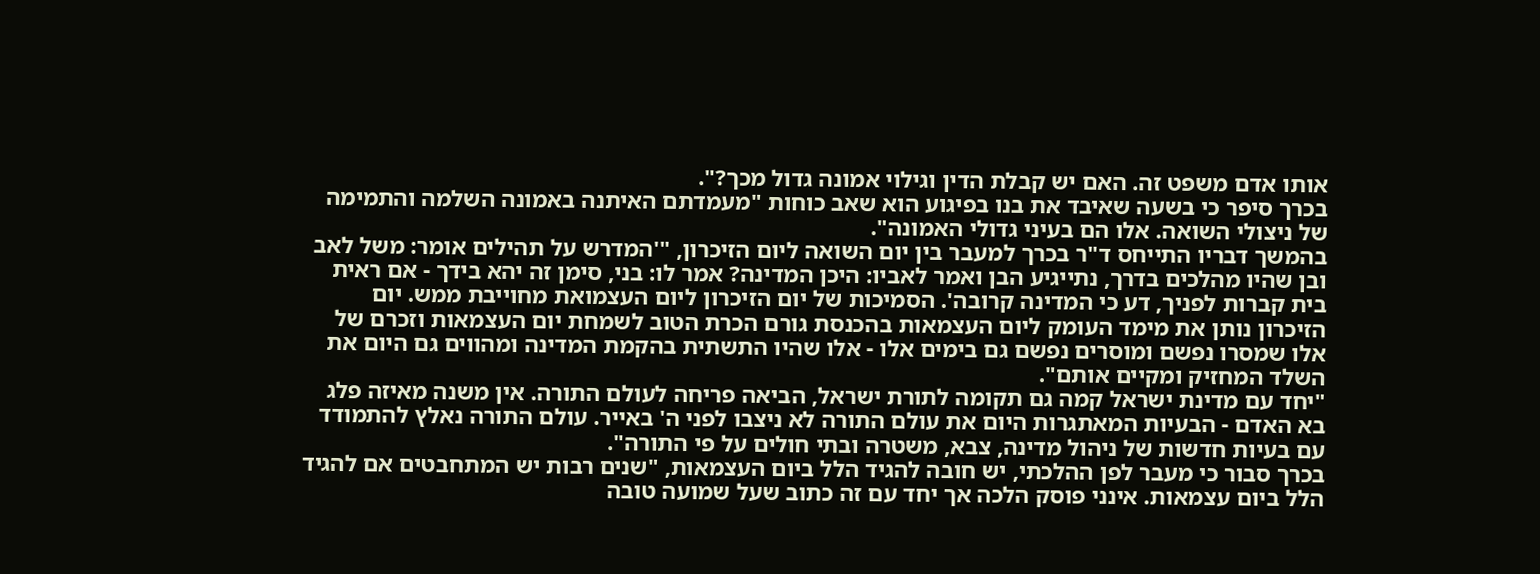אותו אדם משפט זה. האם יש קבלת הדין וגילוי אמונה גדול מכך?".
בכרך סיפר כי בשעה שאיבד את בנו בפיגוע הוא שאב כוחות "מעמדתם האיתנה באמונה השלמה והתמימה של ניצולי השואה. אלו הם בעיני גדולי האמונה".
בהמשך דבריו התייחס ד"ר בכרך למעבר בין יום השואה ליום הזיכרון, "'המדרש על תהילים אומר: משל לאב ובן שהיו מהלכים בדרך, נתייגיע הבן ואמר לאביו: היכן המדינה? אמר לו: בני, סימן זה יהא בידך - אם ראית בית קברות לפניך, דע כי המדינה קרובה'. הסמיכות של יום הזיכרון ליום העצמואת מחוייבת ממש. יום הזיכרון נותן את מימד העומק ליום העצמאות בהכנסת גורם הכרת הטוב לשמחת יום העצמאות וזכרם של אלו שמסרו נפשם ומוסרים נפשם גם בימים אלו - אלו שהיו התשתית בהקמת המדינה ומהווים גם היום את השלד המחזיק ומקיים אותם".
"יחד עם מדינת ישראל קמה גם תקומה לתורת ישראל, הביאה פריחה לעולם התורה. אין משנה מאיזה פלג בא האדם - הבעיות המאתגרות היום את עולם התורה לא ניצבו לפני ה' באייר. עולם התורה נאלץ להתמודד עם בעיות חדשות של ניהול מדינה, צבא, משטרה ובתי חולים על פי התורה".
בכרך סבור כי מעבר לפן ההלכתי, יש חובה להגיד הלל ביום העצמאות, "שנים רבות יש המתחבטים אם להגיד הלל ביום עצמאות. אינני פוסק הלכה אך יחד עם זה כתוב שעל שמועה טובה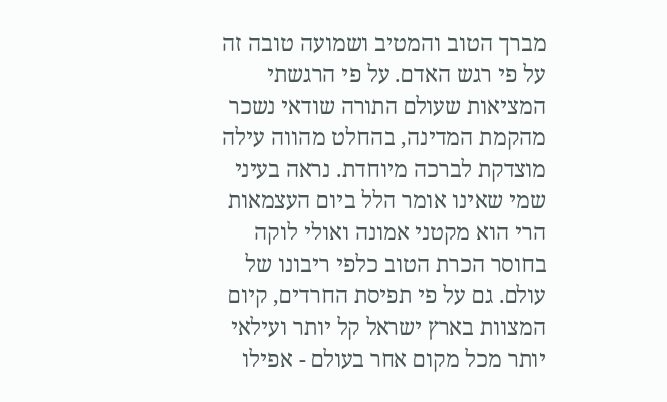מברך הטוב והמטיב ושמועה טובה זה על פי רגש האדם. על פי הרגשתי המציאות שעולם התורה שודאי נשכר מהקמת המדינה, בהחלט מהווה עילה מוצדקת לברכה מיוחדת. נראה בעיני שמי שאינו אומר הלל ביום העצמאות הרי הוא מקטני אמונה ואולי לוקה בחוסר הכרת הטוב כלפי ריבונו של עולם. גם על פי תפיסת החרדים, קיום המצוות בארץ ישראל קל יותר ועילאי יותר מכל מקום אחר בעולם - אפילו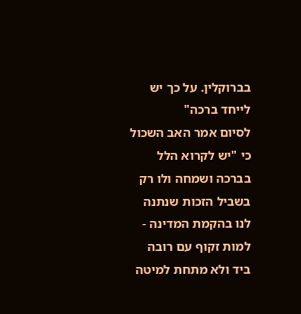בברוקלין. על כך יש לייחד ברכה"
לסיום אמר האב השכול כי "יש לקרוא הלל בברכה ושמחה ולו רק בשביל הזכות שנתנה לנו בהקמת המדינה - למות זקוף עם רובה ביד ולא מתחת למיטה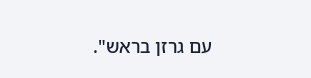עם גרזן בראש".